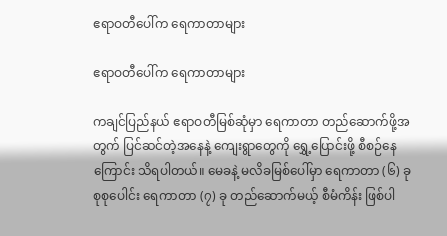ဧရာဝတီပေါ်က ရေကာတာများ

ဧရာဝတီပေါ်က ရေကာတာများ

ကချင်ပြည်နယ် ဧရာဝတီမြစ်ဆုံမှာ ရေကာတာ တည်ဆောက်ဖို့အတွက် ပြင်ဆင်တဲ့အနေနဲ့ ကျေးရွာတွေကို ရွှေ့ပြောင်းဖို့ စီစဉ်နေကြောင်း သိရပါတယ်။ မေခနဲ့ မလိခမြစ်ပေါ်မှာ ရေကာတာ (၆) ခု စုစုပေါင်း ရေကာတာ (၇) ခု တည်ဆောက်မယ့် စီမံကိန်း ဖြစ်ပါ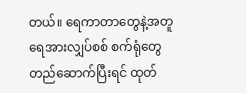တယ်။ ရေကာတာတွေနဲ့အတူ ရေအားလျှပ်စစ် စက်ရုံတွေတည်ဆောက်ပြီးရင် ထုတ်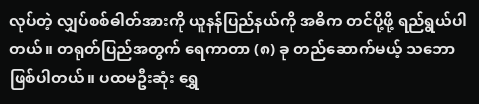လုပ်တဲ့ လျှပ်စစ်ဓါတ်အားကို ယူနန်ပြည်နယ်ကို အဓိက တင်ပို့ဖို့ ရည်ရွယ်ပါတယ်။ တရုတ်ပြည်အတွက် ရေကာတာ (၈) ခု တည်ဆောက်မယ့် သဘောဖြစ်ပါတယ်။ ပထမဦးဆုံး ရွှေ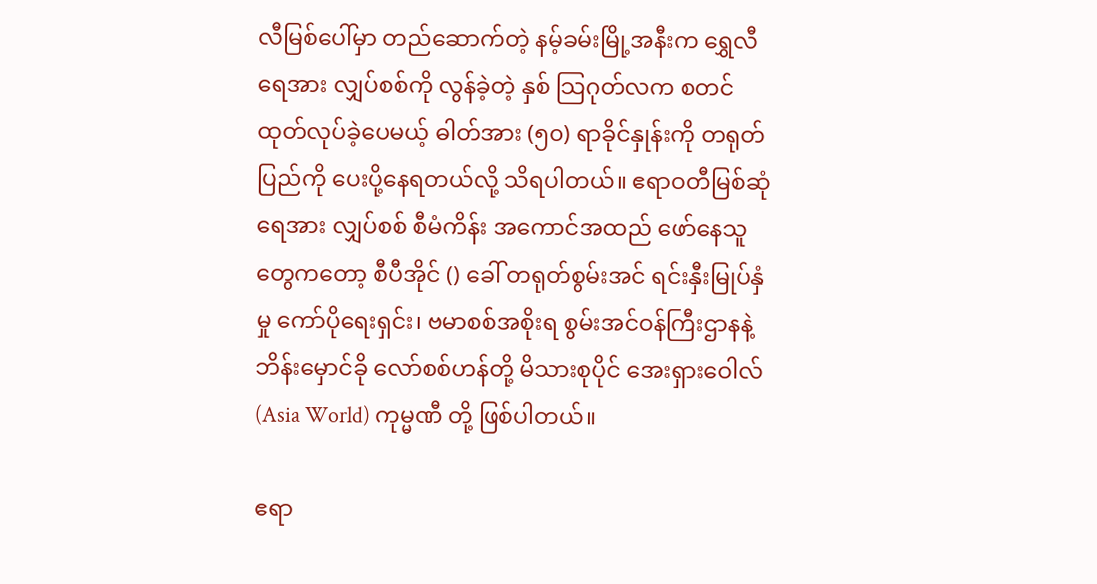လီမြစ်ပေါ်မှာ တည်ဆောက်တဲ့ နမ့်ခမ်းမြို့အနီးက ရွှေလီရေအား လျှပ်စစ်ကို လွန်ခဲ့တဲ့ နှစ် သြဂုတ်လက စတင်ထုတ်လုပ်ခဲ့ပေမယ့် ဓါတ်အား (၅၀) ရာခိုင်နှုန်းကို တရုတ်ပြည်ကို ပေးပို့နေရတယ်လို့ သိရပါတယ်။ ဧရာဝတီမြစ်ဆုံရေအား လျှပ်စစ် စီမံကိန်း အကောင်အထည် ဖော်နေသူတွေကတော့ စီပီအိုင် () ခေါ် တရုတ်စွမ်းအင် ရင်းနှီးမြုပ်နှံမှု ကော်ပိုရေးရှင်း၊ ဗမာစစ်အစိုးရ စွမ်းအင်ဝန်ကြီးဌာနနဲ့ ဘိန်းမှောင်ခို လော်စစ်ဟန်တို့ မိသားစုပိုင် အေးရှားဝေါလ် (Asia World) ကုမ္မဏီ တို့ ဖြစ်ပါတယ်။

ဧရာ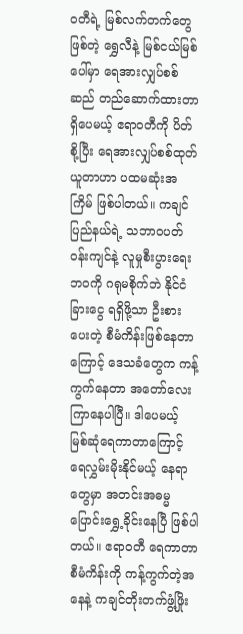ဝတီရဲ့ မြစ်လက်တက်တွေဖြစ်တဲ့ ရွှေလီနဲ့ မြစ်ငယ်မြစ်ပေါ်မှာ ရေအားလျှပ်စစ်ဆည် တည်ဆောက်ထားတာ ရှိပေမယ့် ဧရာဝတီကို ပိတ်စို့ပြီး ရေအားလျှပ်စစ်ထုတ်ယူတာဟာ ပထမဆုံးအကြိမ် ဖြစ်ပါတယ်။ ကချင်ပြည်နယ်ရဲ့ သဘာဝပတ်ဝန်းကျင်နဲ့ လူမှုစီးပွားရေးဘဝကို ဂရုမစိုက်ဘဲ နိုင်ငံခြားငွေ ရရှိဖို့သာ ဦးစားပေးတဲ့ စီမံကိန်းဖြစ်နေတာကြောင့် ဒေသခံတွေက ကန့်ကွက်နေတာ အတော်လေး ကြာနေပါပြီ။ ဒါပေမယ့် မြစ်ဆုံရေကာတာကြောင့် ရေလွှမ်းမိုးနိုင်မယ့် နေရာတွေမှာ အတင်းအဓမ္မ ပြောင်းရွှေ့ခိုင်းနေပြီ ဖြစ်ပါတယ်။ ဧရာဝတီ ရေကာတာ စီမံကိန်းကို ကန့်ကွက်တဲ့အနေနဲ့ ကချင်တိုးတက်ဖွံ့ဖြိုး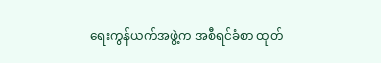ရေးကွန်ယက်အဖွဲ့က အစီရင်ခံစာ ထုတ်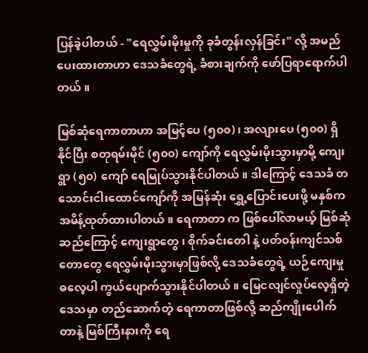ပြန်ခဲ့ပါတယ် - "ရေလွှမ်းမိုးမှုကို ခုခံတွန်းလှန်ခြင်း" လို့ အမည်ပေးထားတာဟာ ဒေသခံတွေရဲ့ ခံစားချက်ကို ဖော်ပြရာရောက်ပါတယ်။

မြစ်ဆုံရေကာတာဟာ အမြင့်ပေ (၅၀၀)၊ အလျားပေ (၅၀၀) ရှိနိုင်ပြီး စတုရမ်းမိုင် (၅၀၀) ကျော်ကို ရေလွှမ်းမိုးသွားမှာမို့ ကျေးရွာ (၅၀) ကျော် ရေမြုပ်သွားနိုင်ပါတယ်။ ဒါကြောင့် ဒေသခံ တသောင်းငါးထောင်ကျော်ကို အမြန်ဆုံး ရွှေ့ပြောင်းပေးဖို့ မနှစ်က အမိန့်ထုတ်ထားပါတယ်။ ရေကာတာ က ဖြစ်ပေါ်လာမယ့် မြစ်ဆုံဆည်ကြောင့် ကျေးရွာတွေ၊ စိုက်ခင်းတေါ နဲ့ ပတ်ဝန်းကျင်သစ်တောတွေ ရေလွှမ်းမိုးသွားမှာဖြစ်လို့ ဒေသခံတွေရဲ့ ယဉ်ကျေးမှုဓလေ့ပါ ကွယ်ပျောက်သွားနိုင်ပါတယ်။ မြေငလျင်လှုပ်လေ့ရှိတဲ့ ဒေသမှာ တည်ဆောက်တဲ့ ရေကာတာဖြစ်လို့ ဆည်ကျိုးပေါက်တာနဲ့ မြစ်ကြီးနားကို ရေ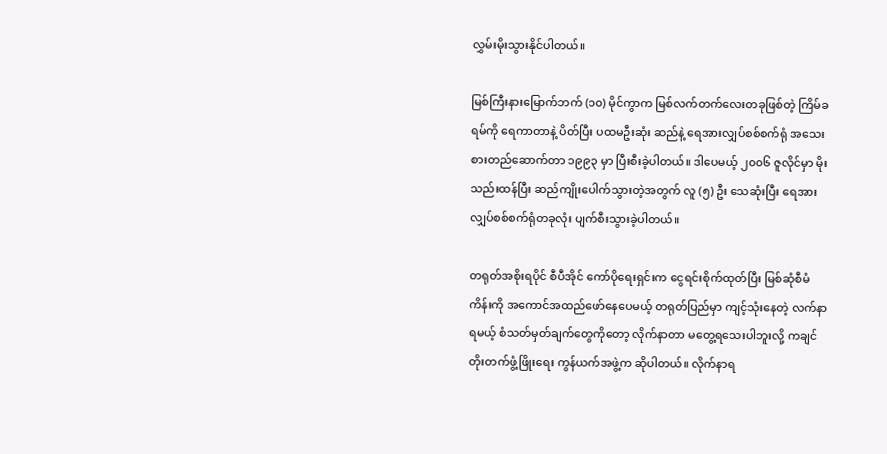လွှမ်းမိုးသွားနိုင်ပါတယ်။

မြစ်ကြီးနားမြောက်ဘက် (၁၀) မိုင်ကွာက မြစ်လက်တက်လေးတခုဖြစ်တဲ့ ကြိမ်ခရမ်ကို ရေကာတာနဲ့ ပိတ်ပြီး ပထမဦးဆုံး ဆည်နဲ့ ရေအားလျှပ်စစ်စက်ရုံ အသေးစားတည်ဆောက်တာ ၁၉၉၃ မှာ ပြီးစီးခဲ့ပါတယ်။ ဒါပေမယ့် ၂၀၀၆ ဇူလိုင်မှာ မိုးသည်းထန်ပြီး ဆည်ကျိုးပေါက်သွားတဲ့အတွက် လူ (၅) ဦး သေဆုံးပြီး ရေအားလျှပ်စစ်စက်ရုံတခုလုံး ပျက်စီးသွားခဲ့ပါတယ်။

တရုတ်အစိုးရပိုင် စီပီအိုင် ကော်ပိုရေးရှင်းက ငွေရင်းစိုက်ထုတ်ပြီး မြစ်ဆုံစီမံကိန်းကို အကောင်အထည်ဖော်နေပေမယ့် တရုတ်ပြည်မှာ ကျင့်သုံးနေတဲ့ လက်နာရမယ့် စံသတ်မှတ်ချက်တွေကိုတော့ လိုက်နာတာ မတွေ့ရသေးပါဘူးလို့ ကချင်တိုးတက်ဖွံ့ဖြိုးရေး ကွန်ယက်အဖွဲ့က ဆိုပါတယ်။ လိုက်နာရ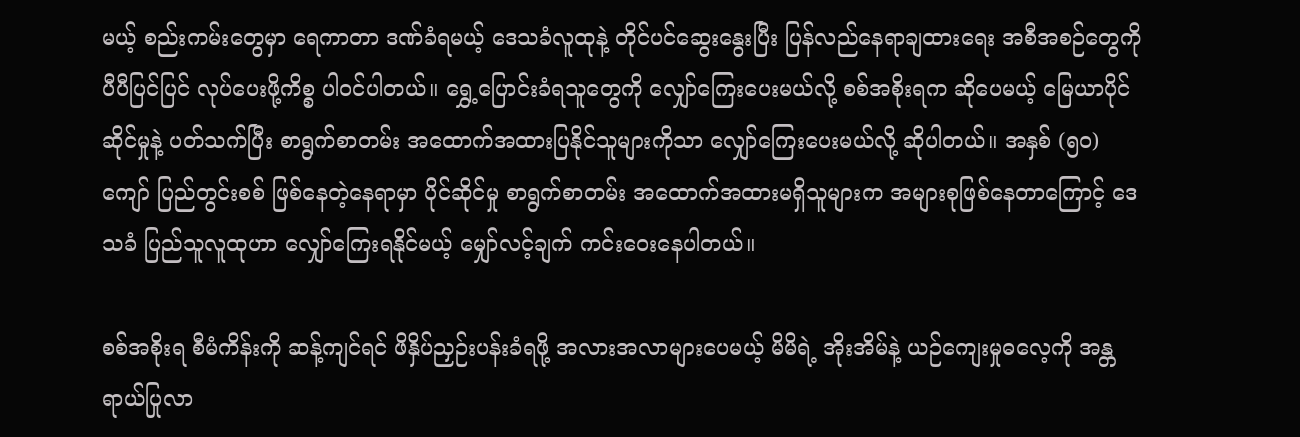မယ့် စည်းကမ်းတွေမှာ ရေကာတာ ဒဏ်ခံရမယ့် ဒေသခံလူထုနဲ့ တိုင်ပင်ဆွေးနွေးပြီး ပြန်လည်နေရာချထားရေး အစီအစဉ်တွေကို ပီပီပြင်ပြင် လုပ်ပေးဖို့ကိစ္စ ပါဝင်ပါတယ်။ ရွှေ့ပြောင်းခံရသူတွေကို လျှော်ကြေးပေးမယ်လို့ စစ်အစိုးရက ဆိုပေမယ့် မြေယာပိုင်ဆိုင်မှုနဲ့ ပတ်သက်ပြီး စာရွက်စာတမ်း အထောက်အထားပြနိုင်သူများကိုသာ လျှော်ကြေးပေးမယ်လို့ ဆိုပါတယ်။ အနှစ် (၅၀) ကျော် ပြည်တွင်းစစ် ဖြစ်နေတဲ့နေရာမှာ ပိုင်ဆိုင်မှု စာရွက်စာတမ်း အထောက်အထားမရှိသူများက အများစုဖြစ်နေတာကြောင့် ဒေသခံ ပြည်သူလူထုဟာ လျှော်ကြေးရနိုင်မယ့် မျှော်လင့်ချက် ကင်းဝေးနေပါတယ်။

စစ်အစိုးရ စီမံကိန်းကို ဆန့်ကျင်ရင် ဖိနှိပ်ညှဉ်းပန်းခံရဖို့ အလားအလာများပေမယ့် မိမိရဲ့ အိုးအိမ်နဲ့ ယဉ်ကျေးမှုဓလေ့ကို အန္တရာယ်ပြုလာ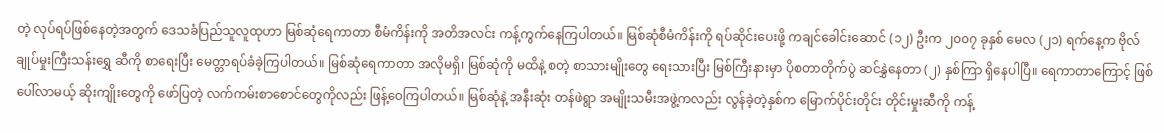တဲ့ လုပ်ရပ်ဖြစ်နေတဲ့အတွက် ဒေသခံပြည်သူလူထုဟာ မြစ်ဆုံရေကာတာ စီမံကိန်းကို အတိအလင်း ကန့်ကွက်နေကြပါတယ်။ မြစ်ဆုံစီမံကိန်းကို ရပ်ဆိုင်းပေးဖို့ ကချင်ခေါင်းဆောင် (၁၂) ဦးက ၂၀၀၇ ခုနှစ် မေလ (၂၁) ရက်နေ့က ဗိုလ်ချုပ်မှုးကြီးသန်းရွှေ ဆီကို စာရေးပြီး မေတ္တာရပ်ခံခဲ့ကြပါတယ်။ မြစ်ဆုံရေကာတာ အလိုမရှိ၊ မြစ်ဆုံကို မထိနဲ့ စတဲ့ စာသားမျိုးတွေ ရေးသားပြီး မြစ်ကြီးနားမှာ ပိုစတာတိုက်ပွဲ ဆင်နွှဲနေတာ (၂) နှစ်ကြာ ရှိနေပါပြီ။ ရေကာတာကြောင့် ဖြစ်ပေါ်လာမယ့် ဆိုးကျိုးတွေကို ဖော်ပြတဲ့ လက်ကမ်းစာစောင်တွေကိုလည်း ဖြန့်ဝေကြပါတယ်။ မြစ်ဆုံနဲ့ အနီးဆုံး တန်ဖဲရွာ အမျိုးသမီးအဖွဲ့ကလည်း လွန်ခဲ့တဲ့နှစ်က မြောက်ပိုင်းတိုင်း တိုင်းမှုးဆီကို ကန့်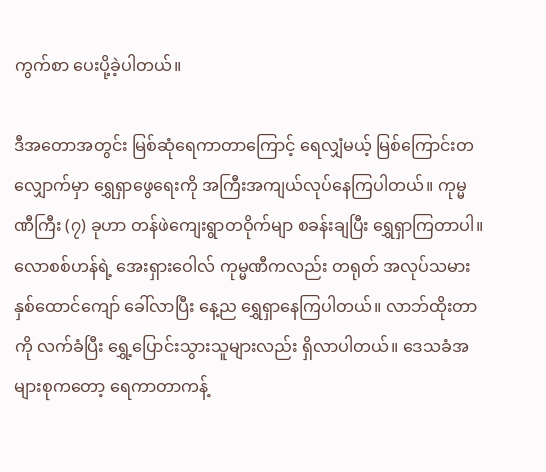ကွက်စာ ပေးပို့ခဲ့ပါတယ်။

ဒီအတောအတွင်း မြစ်ဆုံရေကာတာကြောင့် ရေလျှံမယ့် မြစ်ကြောင်းတလျှောက်မှာ ရွှေရှာဖွေရေးကို အကြီးအကျယ်လုပ်နေကြပါတယ်။ ကုမ္မဏီကြီး (၇) ခုဟာ တန်ဖဲကျေးရွာတဝိုက်မျာ စခန်းချပြီး ရွှေရှာကြတာပါ။ လောစစ်ဟန်ရဲ့ အေးရှားဝေါလ် ကုမ္မဏီကလည်း တရုတ် အလုပ်သမား နှစ်ထောင်ကျော် ခေါ်လာပြီး နေ့ည ရွှေရှာနေကြပါတယ်။ လာဘ်ထိုးတာကို လက်ခံပြီး ရွှေ့ပြောင်းသွားသူများလည်း ရှိလာပါတယ်။ ဒေသခံအများစုကတော့ ရေကာတာကန့်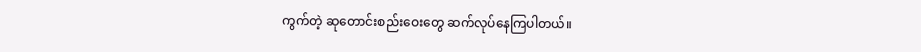ကွက်တဲ့ ဆုတောင်းစည်းဝေးတွေ ဆက်လုပ်နေကြပါတယ်။